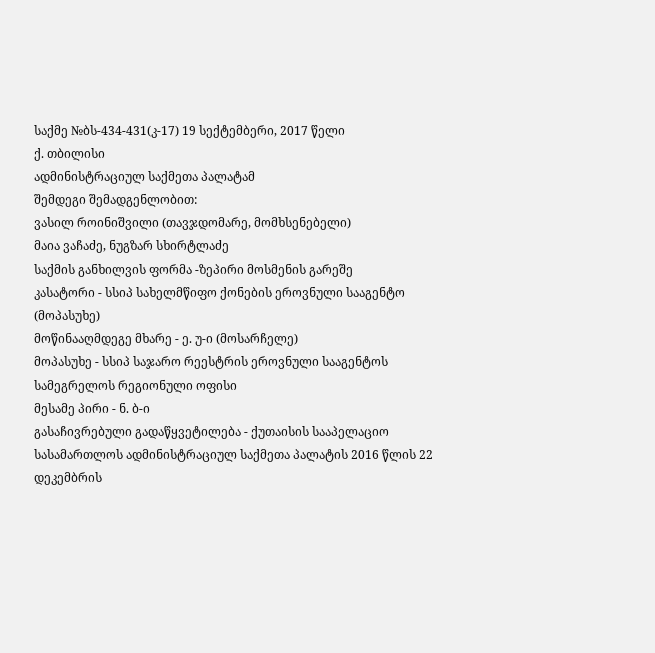საქმე №ბს-434-431(კ-17) 19 სექტემბერი, 2017 წელი
ქ. თბილისი
ადმინისტრაციულ საქმეთა პალატამ
შემდეგი შემადგენლობით:
ვასილ როინიშვილი (თავჯდომარე, მომხსენებელი)
მაია ვაჩაძე, ნუგზარ სხირტლაძე
საქმის განხილვის ფორმა -ზეპირი მოსმენის გარეშე
კასატორი - სსიპ სახელმწიფო ქონების ეროვნული სააგენტო (მოპასუხე)
მოწინააღმდეგე მხარე - ე. უ-ი (მოსარჩელე)
მოპასუხე - სსიპ საჯარო რეესტრის ეროვნული სააგენტოს სამეგრელოს რეგიონული ოფისი
მესამე პირი - ნ. ბ-ი
გასაჩივრებული გადაწყვეტილება - ქუთაისის სააპელაციო სასამართლოს ადმინისტრაციულ საქმეთა პალატის 2016 წლის 22 დეკემბრის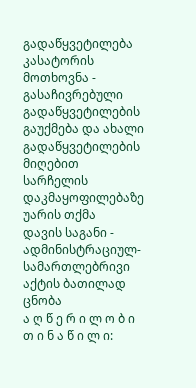გადაწყვეტილება
კასატორის მოთხოვნა - გასაჩივრებული გადაწყვეტილების გაუქმება და ახალი გადაწყვეტილების მიღებით სარჩელის დაკმაყოფილებაზე უარის თქმა
დავის საგანი - ადმინისტრაციულ-სამართლებრივი აქტის ბათილად ცნობა
ა ღ წ ე რ ი ლ ო ბ ი თ ი ნ ა წ ი ლ ი: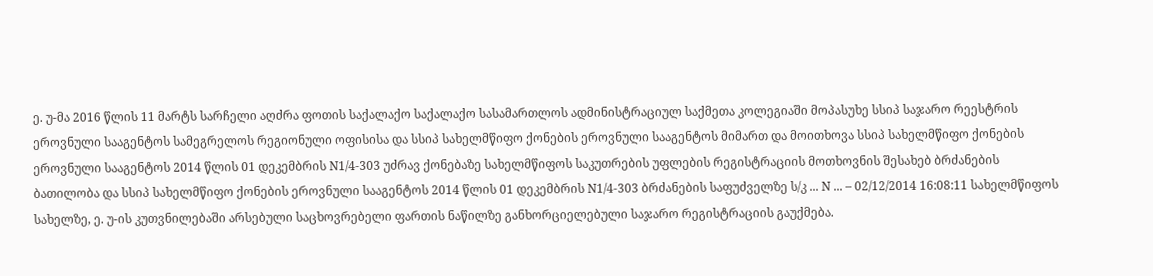ე. უ-მა 2016 წლის 11 მარტს სარჩელი აღძრა ფოთის საქალაქო საქალაქო სასამართლოს ადმინისტრაციულ საქმეთა კოლეგიაში მოპასუხე სსიპ საჯარო რეესტრის ეროვნული სააგენტოს სამეგრელოს რეგიონული ოფისისა და სსიპ სახელმწიფო ქონების ეროვნული სააგენტოს მიმართ და მოითხოვა სსიპ სახელმწიფო ქონების ეროვნული სააგენტოს 2014 წლის 01 დეკემბრის N1/4-303 უძრავ ქონებაზე სახელმწიფოს საკუთრების უფლების რეგისტრაციის მოთხოვნის შესახებ ბრძანების ბათილობა და სსიპ სახელმწიფო ქონების ეროვნული სააგენტოს 2014 წლის 01 დეკემბრის N1/4-303 ბრძანების საფუძველზე ს/კ ... N ... – 02/12/2014 16:08:11 სახელმწიფოს სახელზე, ე. უ-ის კუთვნილებაში არსებული საცხოვრებელი ფართის ნაწილზე განხორციელებული საჯარო რეგისტრაციის გაუქმება.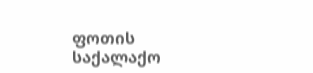ფოთის საქალაქო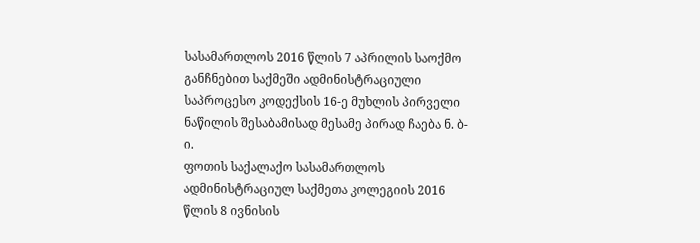სასამართლოს 2016 წლის 7 აპრილის საოქმო განჩნებით საქმეში ადმინისტრაციული საპროცესო კოდექსის 16-ე მუხლის პირველი ნაწილის შესაბამისად მესამე პირად ჩაება ნ. ბ-ი.
ფოთის საქალაქო სასამართლოს ადმინისტრაციულ საქმეთა კოლეგიის 2016 წლის 8 ივნისის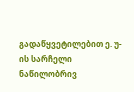გადაწყვეტილებით ე. უ-ის სარჩელი ნაწილობრივ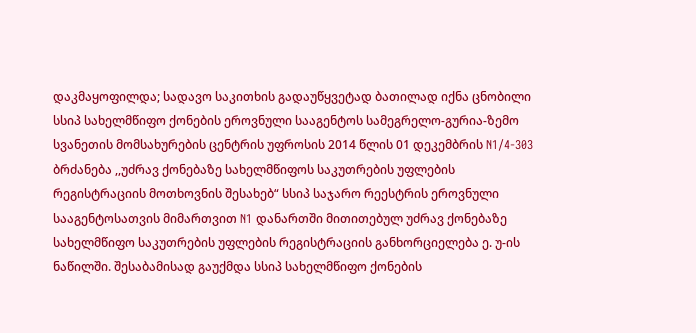დაკმაყოფილდა; სადავო საკითხის გადაუწყვეტად ბათილად იქნა ცნობილი სსიპ სახელმწიფო ქონების ეროვნული სააგენტოს სამეგრელო-გურია-ზემო სვანეთის მომსახურების ცენტრის უფროსის 2014 წლის 01 დეკემბრის N1/4-303 ბრძანება ,,უძრავ ქონებაზე სახელმწიფოს საკუთრების უფლების რეგისტრაციის მოთხოვნის შესახებ“ სსიპ საჯარო რეესტრის ეროვნული სააგენტოსათვის მიმართვით N1 დანართში მითითებულ უძრავ ქონებაზე სახელმწიფო საკუთრების უფლების რეგისტრაციის განხორციელება ე. უ-ის ნაწილში. შესაბამისად გაუქმდა სსიპ სახელმწიფო ქონების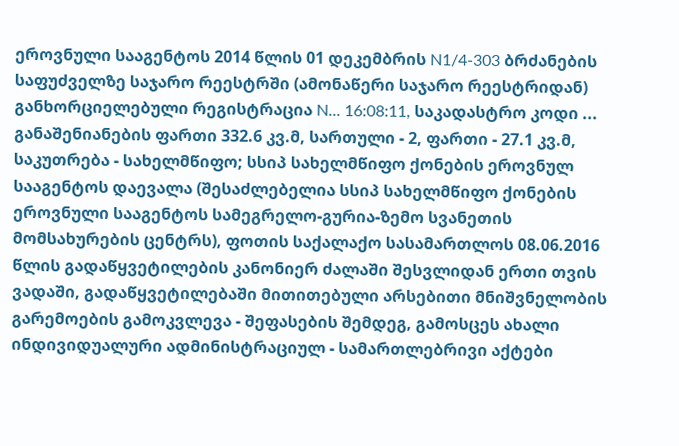ეროვნული სააგენტოს 2014 წლის 01 დეკემბრის N1/4-303 ბრძანების საფუძველზე საჯარო რეესტრში (ამონაწერი საჯარო რეესტრიდან) განხორციელებული რეგისტრაცია N... 16:08:11, საკადასტრო კოდი ... განაშენიანების ფართი 332.6 კვ.მ, სართული - 2, ფართი - 27.1 კვ.მ, საკუთრება - სახელმწიფო; სსიპ სახელმწიფო ქონების ეროვნულ სააგენტოს დაევალა (შესაძლებელია სსიპ სახელმწიფო ქონების ეროვნული სააგენტოს სამეგრელო-გურია-ზემო სვანეთის მომსახურების ცენტრს), ფოთის საქალაქო სასამართლოს 08.06.2016 წლის გადაწყვეტილების კანონიერ ძალაში შესვლიდან ერთი თვის ვადაში, გადაწყვეტილებაში მითითებული არსებითი მნიშვნელობის გარემოების გამოკვლევა - შეფასების შემდეგ, გამოსცეს ახალი ინდივიდუალური ადმინისტრაციულ - სამართლებრივი აქტები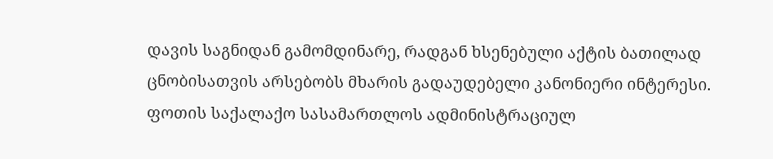დავის საგნიდან გამომდინარე, რადგან ხსენებული აქტის ბათილად ცნობისათვის არსებობს მხარის გადაუდებელი კანონიერი ინტერესი.
ფოთის საქალაქო სასამართლოს ადმინისტრაციულ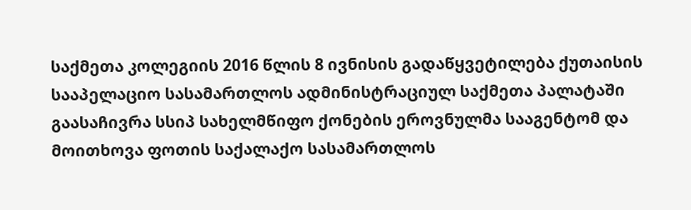საქმეთა კოლეგიის 2016 წლის 8 ივნისის გადაწყვეტილება ქუთაისის სააპელაციო სასამართლოს ადმინისტრაციულ საქმეთა პალატაში გაასაჩივრა სსიპ სახელმწიფო ქონების ეროვნულმა სააგენტომ და მოითხოვა ფოთის საქალაქო სასამართლოს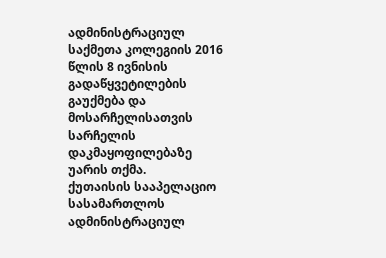ადმინისტრაციულ საქმეთა კოლეგიის 2016 წლის 8 ივნისის გადაწყვეტილების გაუქმება და მოსარჩელისათვის სარჩელის დაკმაყოფილებაზე უარის თქმა.
ქუთაისის სააპელაციო სასამართლოს ადმინისტრაციულ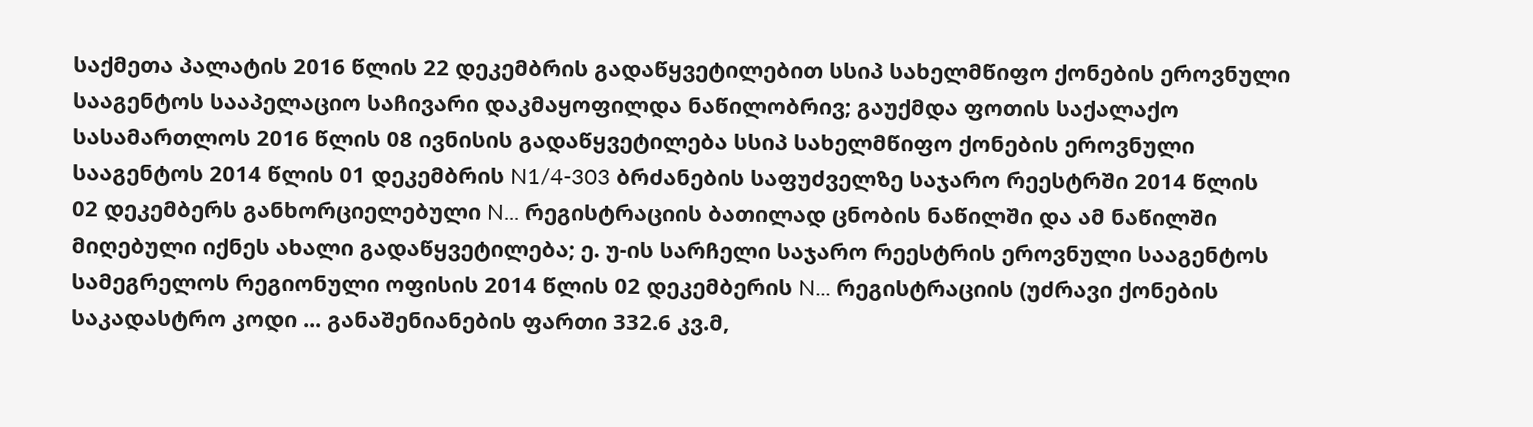საქმეთა პალატის 2016 წლის 22 დეკემბრის გადაწყვეტილებით სსიპ სახელმწიფო ქონების ეროვნული სააგენტოს სააპელაციო საჩივარი დაკმაყოფილდა ნაწილობრივ; გაუქმდა ფოთის საქალაქო სასამართლოს 2016 წლის 08 ივნისის გადაწყვეტილება სსიპ სახელმწიფო ქონების ეროვნული სააგენტოს 2014 წლის 01 დეკემბრის N1/4-303 ბრძანების საფუძველზე საჯარო რეესტრში 2014 წლის 02 დეკემბერს განხორციელებული N... რეგისტრაციის ბათილად ცნობის ნაწილში და ამ ნაწილში მიღებული იქნეს ახალი გადაწყვეტილება; ე. უ-ის სარჩელი საჯარო რეესტრის ეროვნული სააგენტოს სამეგრელოს რეგიონული ოფისის 2014 წლის 02 დეკემბერის N... რეგისტრაციის (უძრავი ქონების საკადასტრო კოდი ... განაშენიანების ფართი 332.6 კვ.მ,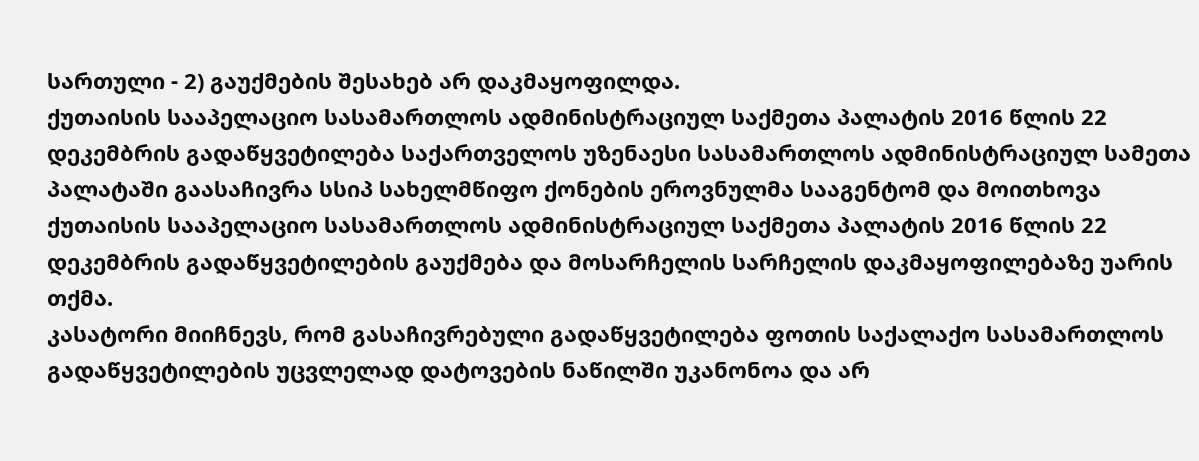სართული - 2) გაუქმების შესახებ არ დაკმაყოფილდა.
ქუთაისის სააპელაციო სასამართლოს ადმინისტრაციულ საქმეთა პალატის 2016 წლის 22 დეკემბრის გადაწყვეტილება საქართველოს უზენაესი სასამართლოს ადმინისტრაციულ სამეთა პალატაში გაასაჩივრა სსიპ სახელმწიფო ქონების ეროვნულმა სააგენტომ და მოითხოვა ქუთაისის სააპელაციო სასამართლოს ადმინისტრაციულ საქმეთა პალატის 2016 წლის 22 დეკემბრის გადაწყვეტილების გაუქმება და მოსარჩელის სარჩელის დაკმაყოფილებაზე უარის თქმა.
კასატორი მიიჩნევს, რომ გასაჩივრებული გადაწყვეტილება ფოთის საქალაქო სასამართლოს გადაწყვეტილების უცვლელად დატოვების ნაწილში უკანონოა და არ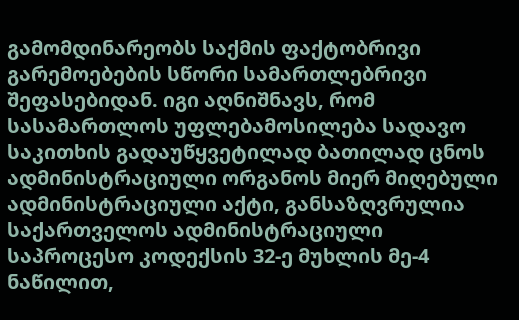გამომდინარეობს საქმის ფაქტობრივი გარემოებების სწორი სამართლებრივი შეფასებიდან. იგი აღნიშნავს, რომ სასამართლოს უფლებამოსილება სადავო საკითხის გადაუწყვეტილად ბათილად ცნოს ადმინისტრაციული ორგანოს მიერ მიღებული ადმინისტრაციული აქტი, განსაზღვრულია საქართველოს ადმინისტრაციული საპროცესო კოდექსის 32-ე მუხლის მე-4 ნაწილით,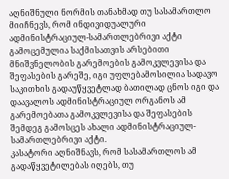აღნიშნული ნორმის თანახმად თუ სასამართლო მიიჩნევს, რომ ინდივიდუალური ადმინისტრაციულ-სამართლებრივი აქტი გამოცემულია საქმისათვის არსებითი მნიშვნელობის გარემოების გამოკვლევისა და შეფასების გარეშე, იგი უფლებამოსილია სადავო საკითხის გადაუწყვეტლად ბათილად ცნოს იგი და დაავალოს ადმინისტრაციულ ორგანოს ამ გარემოებათა გამოკვლევისა და შეფასების შემდეგ გამოსცეს ახალი ადმინისტრაციულ-სამართლებრივი აქტი.
კასატორი აღნიშნავს, რომ სასამართლოს ამ გადაწყვეტილებას იღებს, თუ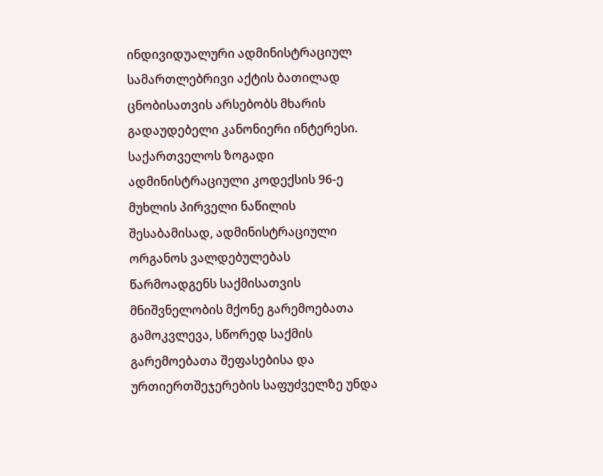ინდივიდუალური ადმინისტრაციულ სამართლებრივი აქტის ბათილად ცნობისათვის არსებობს მხარის გადაუდებელი კანონიერი ინტერესი. საქართველოს ზოგადი ადმინისტრაციული კოდექსის 96-ე მუხლის პირველი ნაწილის შესაბამისად, ადმინისტრაციული ორგანოს ვალდებულებას წარმოადგენს საქმისათვის მნიშვნელობის მქონე გარემოებათა გამოკვლევა, სწორედ საქმის გარემოებათა შეფასებისა და ურთიერთშეჯერების საფუძველზე უნდა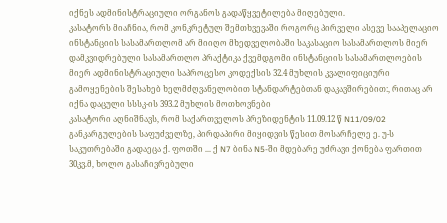იქნეს ადმინისტრაციული ორგანოს გადაწყვეტილება მიღებული.
კასატორს მიაჩნია, რომ კონკრეტულ შემთხვევაში როგორც პირველი ასევე სააპელაციო ინსტანციის სასამართლომ არ მიიღო მხედველობაში საკასაციო სასამართლოს მიერ დამკვიდრებული სასამართლო პრაქტიკა ქვემდგომი ინსტანციის სასამართლოების მიერ ადმინისტრაციული საპროცესო კოდექსის 32.4 მუხლის კვალიფიციური გამოყენების შესახებ ხელმძღვანელობით სტანდარტებთან დაკავშირებით:, რითაც არ იქნა დაცული სსსკ-ის 393.2 მუხლის მოთხოვნები
კასატორი აღნიშნავს, რომ საქართველოს პრეზიდენტის 11.09.12 წ N11/09/02 განკარგულების საფუძველზე, პირდაპირი მიყიდვის წესით მოსარჩელე ე. უ-ს საკუთრებაში გადაეცა ქ. ფოთში ... ქ N7 ბინა N5-ში მდებარე უძრავი ქონება ფართით 30კვ.მ, ხოლო გასაჩივრებული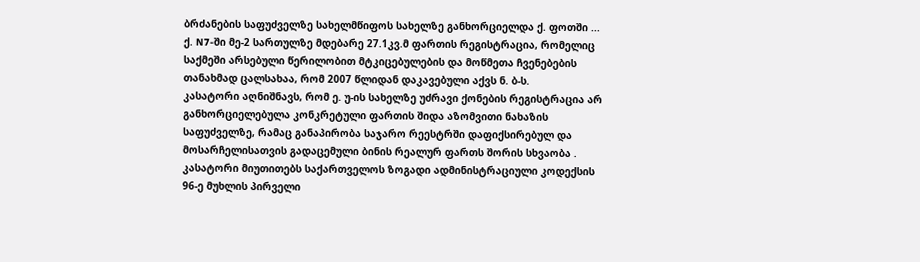ბრძანების საფუძველზე სახელმწიფოს სახელზე განხორციელდა ქ. ფოთში ... ქ. N7-ში მე-2 სართულზე მდებარე 27.1კვ.მ ფართის რეგისტრაცია, რომელიც საქმეში არსებული წერილობით მტკიცებულების და მოწმეთა ჩვენებების თანახმად ცალსახაა, რომ 2007 წლიდან დაკავებული აქვს ნ. ბ-ს.
კასატორი აღნიშნავს, რომ ე. უ-ის სახელზე უძრავი ქონების რეგისტრაცია არ განხორციელებულა კონკრეტული ფართის შიდა აზომვითი ნახაზის საფუძველზე, რამაც განაპირობა საჯარო რეესტრში დაფიქსირებულ და მოსარჩელისათვის გადაცემული ბინის რეალურ ფართს შორის სხვაობა .
კასატორი მიუთითებს საქართველოს ზოგადი ადმინისტრაციული კოდექსის 96-ე მუხლის პირველი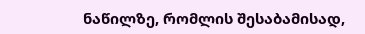ნაწილზე, რომლის შესაბამისად,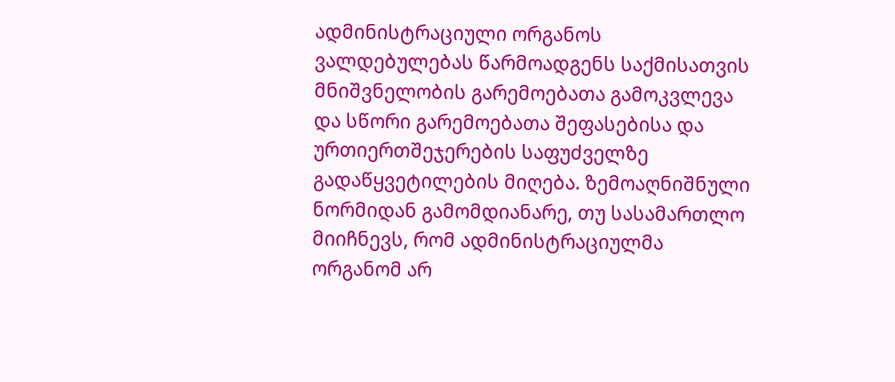ადმინისტრაციული ორგანოს ვალდებულებას წარმოადგენს საქმისათვის მნიშვნელობის გარემოებათა გამოკვლევა და სწორი გარემოებათა შეფასებისა და ურთიერთშეჯერების საფუძველზე გადაწყვეტილების მიღება. ზემოაღნიშნული ნორმიდან გამომდიანარე, თუ სასამართლო მიიჩნევს, რომ ადმინისტრაციულმა ორგანომ არ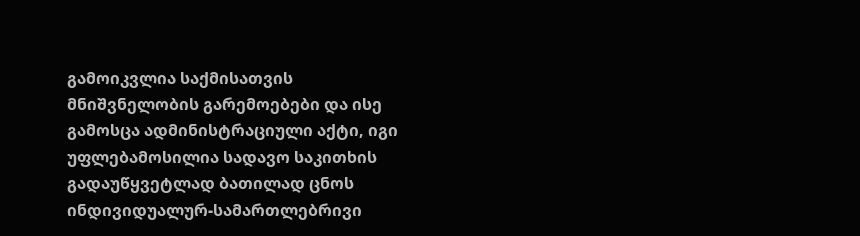გამოიკვლია საქმისათვის მნიშვნელობის გარემოებები და ისე გამოსცა ადმინისტრაციული აქტი, იგი უფლებამოსილია სადავო საკითხის გადაუწყვეტლად ბათილად ცნოს ინდივიდუალურ-სამართლებრივი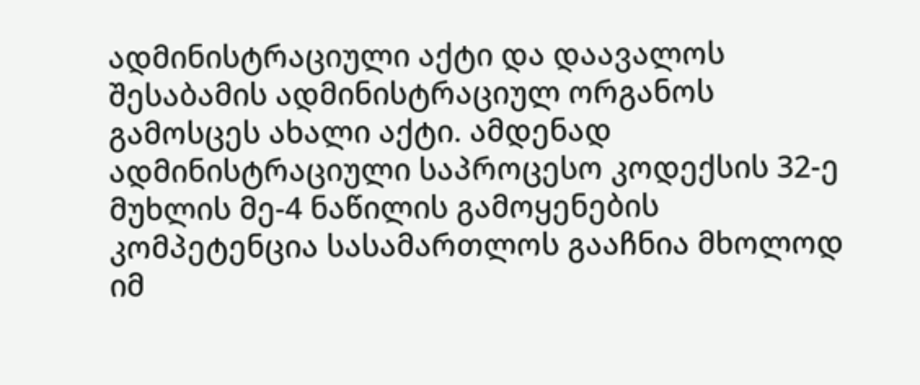ადმინისტრაციული აქტი და დაავალოს შესაბამის ადმინისტრაციულ ორგანოს გამოსცეს ახალი აქტი. ამდენად ადმინისტრაციული საპროცესო კოდექსის 32-ე მუხლის მე-4 ნაწილის გამოყენების კომპეტენცია სასამართლოს გააჩნია მხოლოდ იმ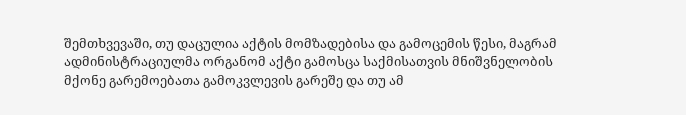შემთხვევაში, თუ დაცულია აქტის მომზადებისა და გამოცემის წესი, მაგრამ ადმინისტრაციულმა ორგანომ აქტი გამოსცა საქმისათვის მნიშვნელობის მქონე გარემოებათა გამოკვლევის გარეშე და თუ ამ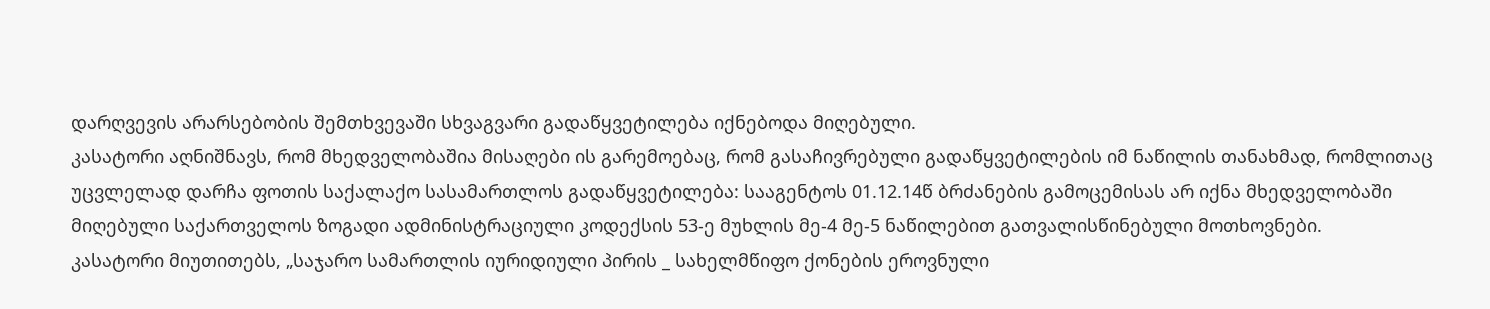დარღვევის არარსებობის შემთხვევაში სხვაგვარი გადაწყვეტილება იქნებოდა მიღებული.
კასატორი აღნიშნავს, რომ მხედველობაშია მისაღები ის გარემოებაც, რომ გასაჩივრებული გადაწყვეტილების იმ ნაწილის თანახმად, რომლითაც უცვლელად დარჩა ფოთის საქალაქო სასამართლოს გადაწყვეტილება: სააგენტოს 01.12.14წ ბრძანების გამოცემისას არ იქნა მხედველობაში მიღებული საქართველოს ზოგადი ადმინისტრაციული კოდექსის 53-ე მუხლის მე-4 მე-5 ნაწილებით გათვალისწინებული მოთხოვნები.
კასატორი მიუთითებს, „საჯარო სამართლის იურიდიული პირის _ სახელმწიფო ქონების ეროვნული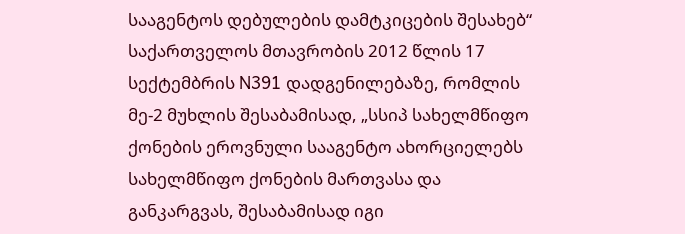სააგენტოს დებულების დამტკიცების შესახებ“ საქართველოს მთავრობის 2012 წლის 17 სექტემბრის N391 დადგენილებაზე, რომლის მე-2 მუხლის შესაბამისად, „სსიპ სახელმწიფო ქონების ეროვნული სააგენტო ახორციელებს სახელმწიფო ქონების მართვასა და განკარგვას, შესაბამისად იგი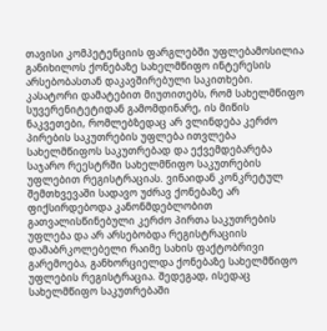თავისი კომპეტენციის ფარგლებში უფლებამოსილია განიხილოს ქონებაზე სახელმწიფო ინტერესის არსებობასთან დაკავშირებული საკითხები.
კასატორი დამატებით მიუთითებს, რომ სახელმწიფო სუვერენიტეტიდან გამომდინარე, ის მიწის ნაკვეთები, რომლებზედაც არ ვლინდება კერძო პირების საკუთრების უფლება ითვლება სახელმწიფოს საკუთრებად და ექვემდებარება საჯარო რეესტრში სახელმწიფო საკუთრების უფლებით რეგისტრაციას. ვინაიდან კონკრეტულ შემთხვევაში სადავო უძრავ ქონებაზე არ ფიქსირდებოდა კანონმდებლობით გათვალისწინებული კერძო პირთა საკუთრების უფლება და არ არსებობდა რეგისტრაციის დამაბრკოლებელი რაიმე სახის ფაქტობრივი გარემოება, განხორციელდა ქონებაზე სახელმწიფო უფლების რეგისტრაცია. შედეგად, ისედაც სახელმწიფო საკუთრებაში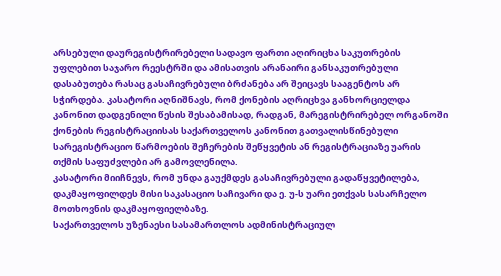არსებული დაურეგისტრირებელი სადავო ფართი აღირიცხა საკუთრების უფლებით საჯარო რეესტრში და ამისათვის არანაირი განსაკუთრებული დასაბუთება რასაც გასაჩივრებული ბრძანება არ შეიცავს სააგენტოს არ სჭირდება. კასატორი აღნიშნავს, რომ ქონების აღრიცხვა განხორციელდა კანონით დადგენილი წესის შესაბამისად, რადგან, მარეგისტრირებელ ორგანოში ქონების რეგისტრაციისას საქართველოს კანონით გათვალისწინებული სარეგისტრაციო წარმოების შეჩერების შეწყვეტის ან რეგისტრაციაზე უარის თქმის საფუძვლები არ გამოვლენილა.
კასატორი მიიჩნევს, რომ უნდა გაუქმდეს გასაჩივრებული გადაწყვეტილება, დაკმაყოფილდეს მისი საკასაციო საჩივარი და ე. უ-ს უარი ეთქვას სასარჩელო მოთხოვნის დაკმაყოფიელბაზე.
საქართველოს უზენაესი სასამართლოს ადმინისტრაციულ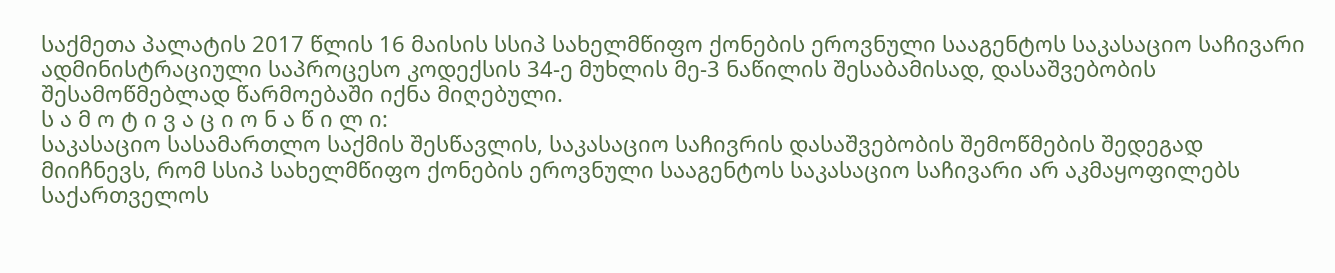საქმეთა პალატის 2017 წლის 16 მაისის სსიპ სახელმწიფო ქონების ეროვნული სააგენტოს საკასაციო საჩივარი ადმინისტრაციული საპროცესო კოდექსის 34-ე მუხლის მე-3 ნაწილის შესაბამისად, დასაშვებობის შესამოწმებლად წარმოებაში იქნა მიღებული.
ს ა მ ო ტ ი ვ ა ც ი ო ნ ა წ ი ლ ი:
საკასაციო სასამართლო საქმის შესწავლის, საკასაციო საჩივრის დასაშვებობის შემოწმების შედეგად მიიჩნევს, რომ სსიპ სახელმწიფო ქონების ეროვნული სააგენტოს საკასაციო საჩივარი არ აკმაყოფილებს საქართველოს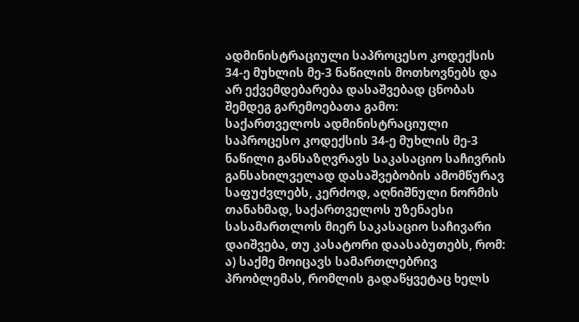ადმინისტრაციული საპროცესო კოდექსის 34-ე მუხლის მე-3 ნაწილის მოთხოვნებს და არ ექვემდებარება დასაშვებად ცნობას შემდეგ გარემოებათა გამო:
საქართველოს ადმინისტრაციული საპროცესო კოდექსის 34-ე მუხლის მე-3 ნაწილი განსაზღვრავს საკასაციო საჩივრის განსახილველად დასაშვებობის ამომწურავ საფუძვლებს, კერძოდ, აღნიშნული ნორმის თანახმად, საქართველოს უზენაესი სასამართლოს მიერ საკასაციო საჩივარი დაიშვება, თუ კასატორი დაასაბუთებს, რომ: ა) საქმე მოიცავს სამართლებრივ პრობლემას, რომლის გადაწყვეტაც ხელს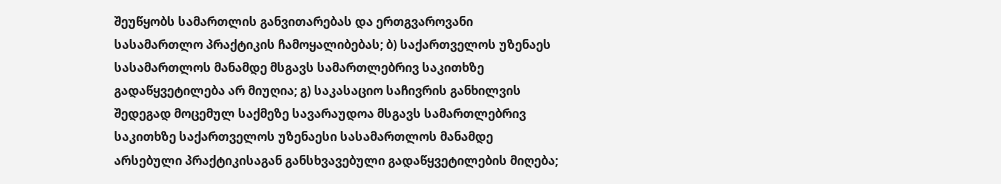შეუწყობს სამართლის განვითარებას და ერთგვაროვანი სასამართლო პრაქტიკის ჩამოყალიბებას; ბ) საქართველოს უზენაეს სასამართლოს მანამდე მსგავს სამართლებრივ საკითხზე გადაწყვეტილება არ მიუღია; გ) საკასაციო საჩივრის განხილვის შედეგად მოცემულ საქმეზე სავარაუდოა მსგავს სამართლებრივ საკითხზე საქართველოს უზენაესი სასამართლოს მანამდე არსებული პრაქტიკისაგან განსხვავებული გადაწყვეტილების მიღება;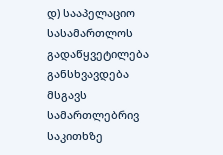დ) სააპელაციო სასამართლოს გადაწყვეტილება განსხვავდება მსგავს სამართლებრივ საკითხზე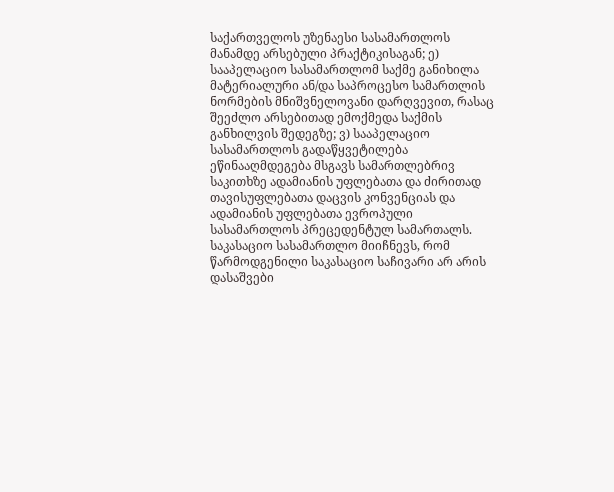საქართველოს უზენაესი სასამართლოს მანამდე არსებული პრაქტიკისაგან; ე) სააპელაციო სასამართლომ საქმე განიხილა მატერიალური ან/და საპროცესო სამართლის ნორმების მნიშვნელოვანი დარღვევით, რასაც შეეძლო არსებითად ემოქმედა საქმის განხილვის შედეგზე; ვ) სააპელაციო სასამართლოს გადაწყვეტილება ეწინააღმდეგება მსგავს სამართლებრივ საკითხზე ადამიანის უფლებათა და ძირითად თავისუფლებათა დაცვის კონვენციას და ადამიანის უფლებათა ევროპული სასამართლოს პრეცედენტულ სამართალს.
საკასაციო სასამართლო მიიჩნევს, რომ წარმოდგენილი საკასაციო საჩივარი არ არის დასაშვები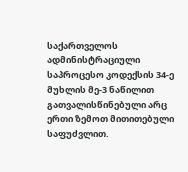საქართველოს ადმინისტრაციული საპროცესო კოდექსის 34-ე მუხლის მე-3 ნაწილით გათვალისწინებული არც ერთი ზემოთ მითითებული საფუძვლით.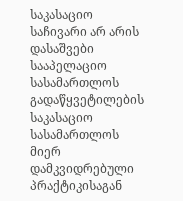საკასაციო საჩივარი არ არის დასაშვები სააპელაციო სასამართლოს გადაწყვეტილების საკასაციო სასამართლოს მიერ დამკვიდრებული პრაქტიკისაგან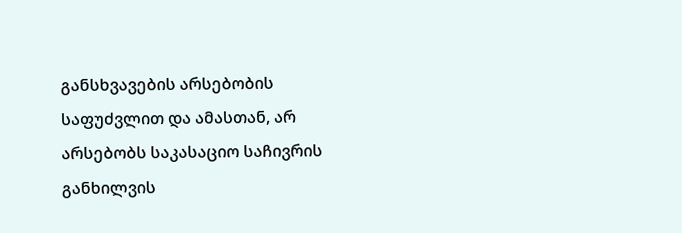განსხვავების არსებობის საფუძვლით და ამასთან, არ არსებობს საკასაციო საჩივრის განხილვის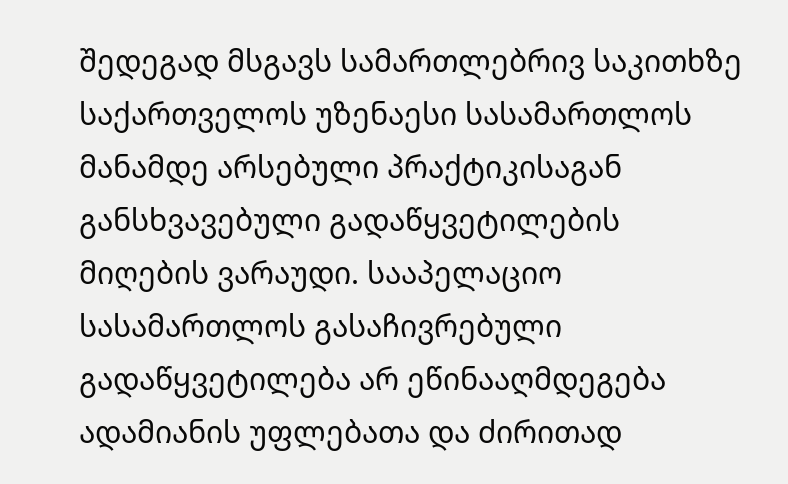შედეგად მსგავს სამართლებრივ საკითხზე საქართველოს უზენაესი სასამართლოს მანამდე არსებული პრაქტიკისაგან განსხვავებული გადაწყვეტილების მიღების ვარაუდი. სააპელაციო სასამართლოს გასაჩივრებული გადაწყვეტილება არ ეწინააღმდეგება ადამიანის უფლებათა და ძირითად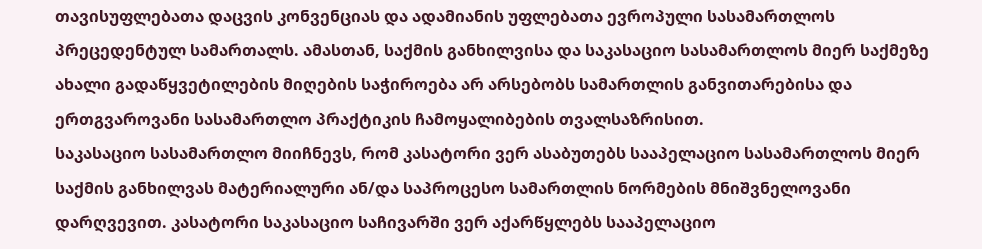თავისუფლებათა დაცვის კონვენციას და ადამიანის უფლებათა ევროპული სასამართლოს პრეცედენტულ სამართალს. ამასთან, საქმის განხილვისა და საკასაციო სასამართლოს მიერ საქმეზე ახალი გადაწყვეტილების მიღების საჭიროება არ არსებობს სამართლის განვითარებისა და ერთგვაროვანი სასამართლო პრაქტიკის ჩამოყალიბების თვალსაზრისით.
საკასაციო სასამართლო მიიჩნევს, რომ კასატორი ვერ ასაბუთებს სააპელაციო სასამართლოს მიერ საქმის განხილვას მატერიალური ან/და საპროცესო სამართლის ნორმების მნიშვნელოვანი დარღვევით. კასატორი საკასაციო საჩივარში ვერ აქარწყლებს სააპელაციო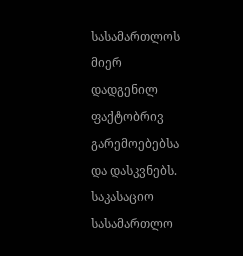სასამართლოს მიერ დადგენილ ფაქტობრივ გარემოებებსა და დასკვნებს.
საკასაციო სასამართლო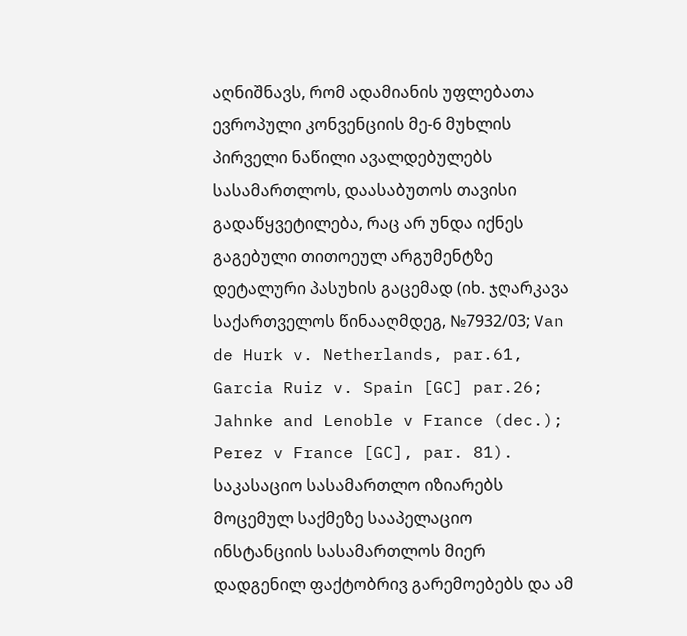აღნიშნავს, რომ ადამიანის უფლებათა ევროპული კონვენციის მე-6 მუხლის პირველი ნაწილი ავალდებულებს სასამართლოს, დაასაბუთოს თავისი გადაწყვეტილება, რაც არ უნდა იქნეს გაგებული თითოეულ არგუმენტზე დეტალური პასუხის გაცემად (იხ. ჯღარკავა საქართველოს წინააღმდეგ, №7932/03; Van de Hurk v. Netherlands, par.61, Garcia Ruiz v. Spain [GC] par.26; Jahnke and Lenoble v France (dec.); Perez v France [GC], par. 81).
საკასაციო სასამართლო იზიარებს მოცემულ საქმეზე სააპელაციო ინსტანციის სასამართლოს მიერ დადგენილ ფაქტობრივ გარემოებებს და ამ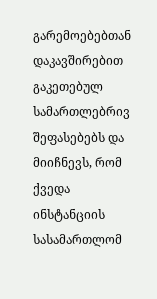გარემოებებთან დაკავშირებით გაკეთებულ სამართლებრივ შეფასებებს და მიიჩნევს, რომ ქვედა ინსტანციის სასამართლომ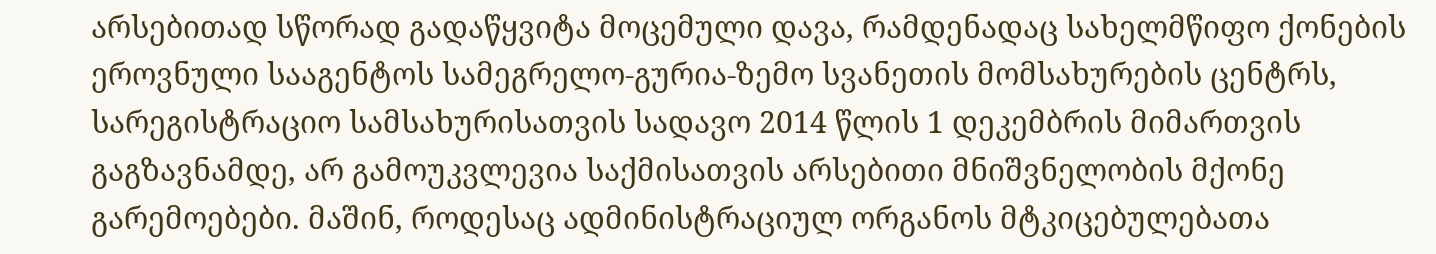არსებითად სწორად გადაწყვიტა მოცემული დავა, რამდენადაც სახელმწიფო ქონების ეროვნული სააგენტოს სამეგრელო-გურია-ზემო სვანეთის მომსახურების ცენტრს, სარეგისტრაციო სამსახურისათვის სადავო 2014 წლის 1 დეკემბრის მიმართვის გაგზავნამდე, არ გამოუკვლევია საქმისათვის არსებითი მნიშვნელობის მქონე გარემოებები. მაშინ, როდესაც ადმინისტრაციულ ორგანოს მტკიცებულებათა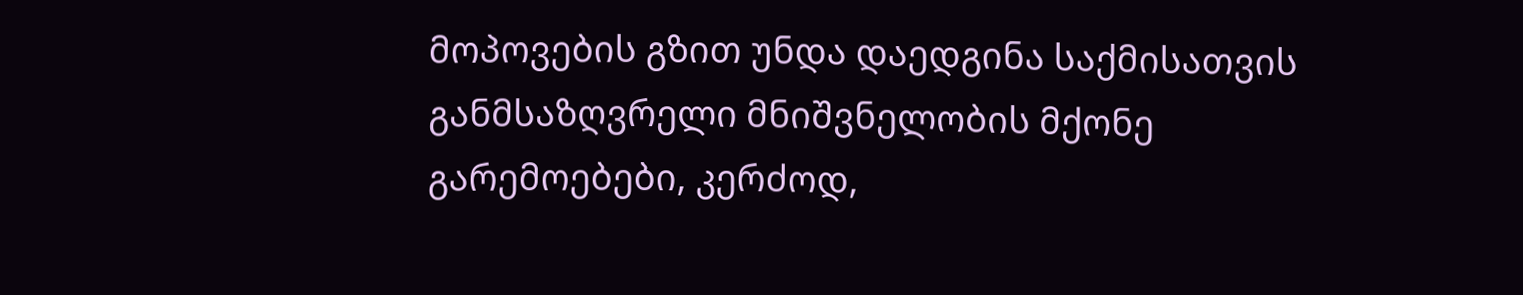მოპოვების გზით უნდა დაედგინა საქმისათვის განმსაზღვრელი მნიშვნელობის მქონე გარემოებები, კერძოდ,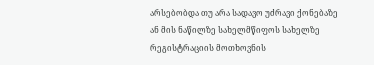არსებობდა თუ არა სადავო უძრავი ქონებაზე ან მის ნაწილზე სახელმწიფოს სახელზე რეგისტრაციის მოთხოვნის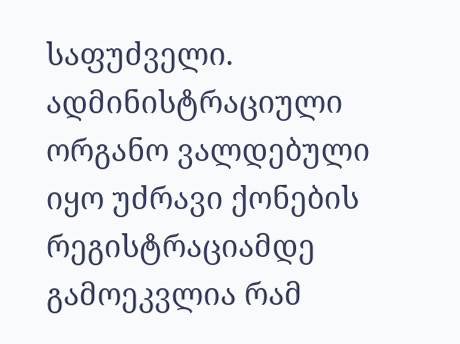საფუძველი. ადმინისტრაციული ორგანო ვალდებული იყო უძრავი ქონების რეგისტრაციამდე გამოეკვლია რამ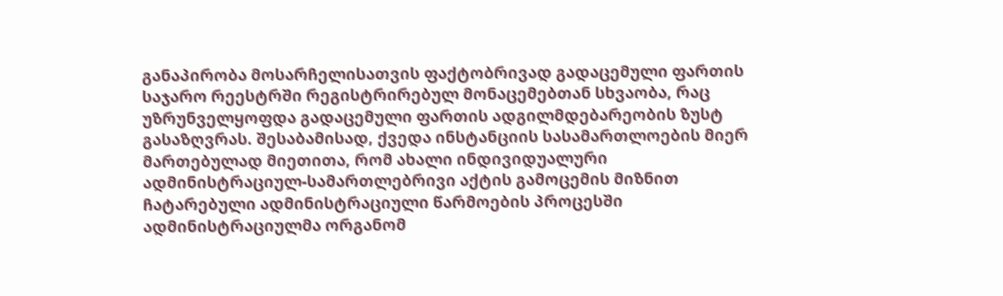განაპირობა მოსარჩელისათვის ფაქტობრივად გადაცემული ფართის საჯარო რეესტრში რეგისტრირებულ მონაცემებთან სხვაობა, რაც უზრუნველყოფდა გადაცემული ფართის ადგილმდებარეობის ზუსტ გასაზღვრას. შესაბამისად, ქვედა ინსტანციის სასამართლოების მიერ მართებულად მიეთითა, რომ ახალი ინდივიდუალური ადმინისტრაციულ-სამართლებრივი აქტის გამოცემის მიზნით ჩატარებული ადმინისტრაციული წარმოების პროცესში ადმინისტრაციულმა ორგანომ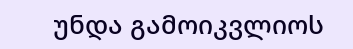უნდა გამოიკვლიოს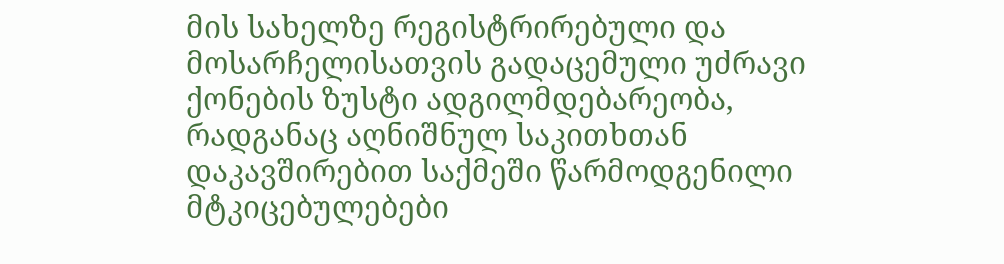მის სახელზე რეგისტრირებული და მოსარჩელისათვის გადაცემული უძრავი ქონების ზუსტი ადგილმდებარეობა, რადგანაც აღნიშნულ საკითხთან დაკავშირებით საქმეში წარმოდგენილი მტკიცებულებები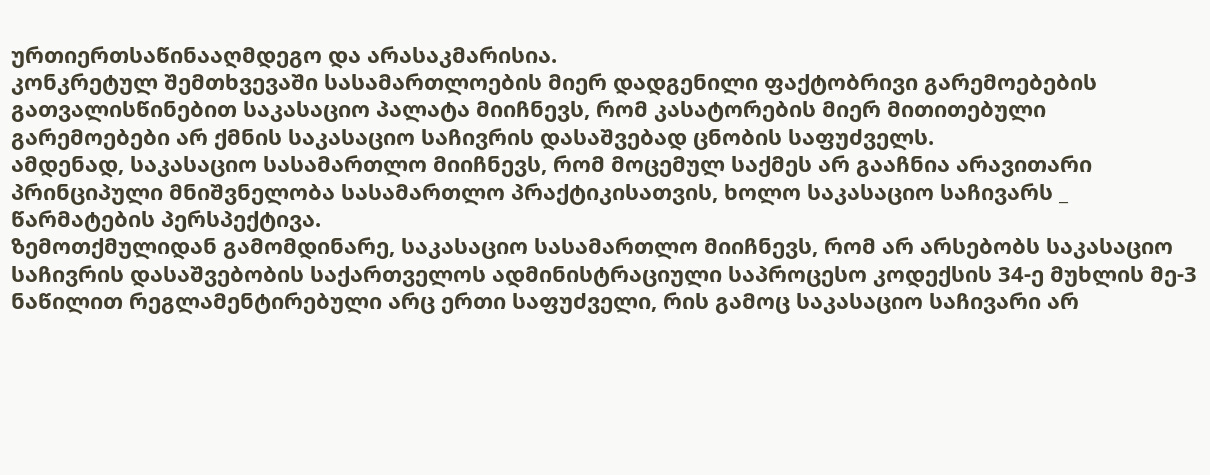ურთიერთსაწინააღმდეგო და არასაკმარისია.
კონკრეტულ შემთხვევაში სასამართლოების მიერ დადგენილი ფაქტობრივი გარემოებების გათვალისწინებით საკასაციო პალატა მიიჩნევს, რომ კასატორების მიერ მითითებული გარემოებები არ ქმნის საკასაციო საჩივრის დასაშვებად ცნობის საფუძველს.
ამდენად, საკასაციო სასამართლო მიიჩნევს, რომ მოცემულ საქმეს არ გააჩნია არავითარი პრინციპული მნიშვნელობა სასამართლო პრაქტიკისათვის, ხოლო საკასაციო საჩივარს _ წარმატების პერსპექტივა.
ზემოთქმულიდან გამომდინარე, საკასაციო სასამართლო მიიჩნევს, რომ არ არსებობს საკასაციო საჩივრის დასაშვებობის საქართველოს ადმინისტრაციული საპროცესო კოდექსის 34-ე მუხლის მე-3 ნაწილით რეგლამენტირებული არც ერთი საფუძველი, რის გამოც საკასაციო საჩივარი არ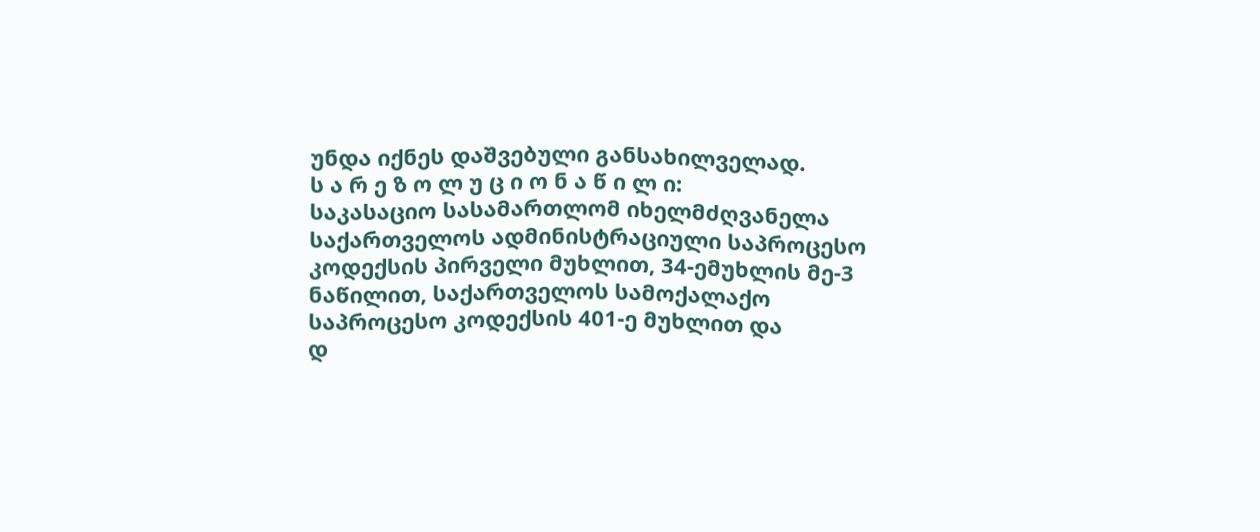უნდა იქნეს დაშვებული განსახილველად.
ს ა რ ე ზ ო ლ უ ც ი ო ნ ა წ ი ლ ი:
საკასაციო სასამართლომ იხელმძღვანელა საქართველოს ადმინისტრაციული საპროცესო კოდექსის პირველი მუხლით, 34-ემუხლის მე-3 ნაწილით, საქართველოს სამოქალაქო საპროცესო კოდექსის 401-ე მუხლით და
დ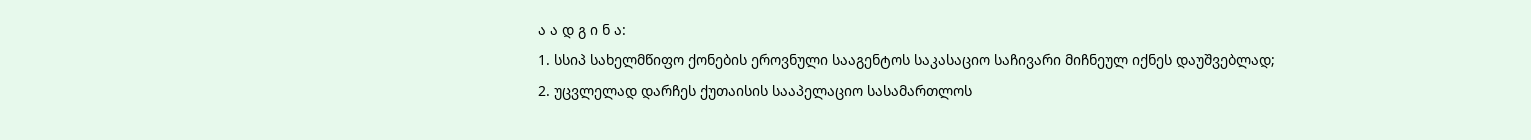ა ა დ გ ი ნ ა:
1. სსიპ სახელმწიფო ქონების ეროვნული სააგენტოს საკასაციო საჩივარი მიჩნეულ იქნეს დაუშვებლად;
2. უცვლელად დარჩეს ქუთაისის სააპელაციო სასამართლოს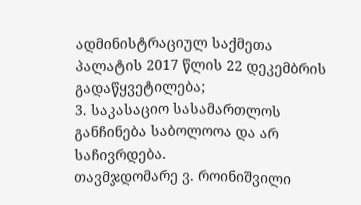ადმინისტრაციულ საქმეთა პალატის 2017 წლის 22 დეკემბრის გადაწყვეტილება;
3. საკასაციო სასამართლოს განჩინება საბოლოოა და არ საჩივრდება.
თავმჯდომარე ვ. როინიშვილი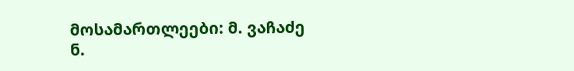მოსამართლეები: მ. ვაჩაძე
ნ.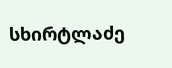სხირტლაძე